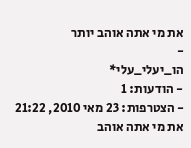את מי אתה אוהב יותר
-
הו_יעלי_עלי*
- הודעות: 1
- הצטרפות: 23 מאי 2010, 21:22
את מי אתה אוהב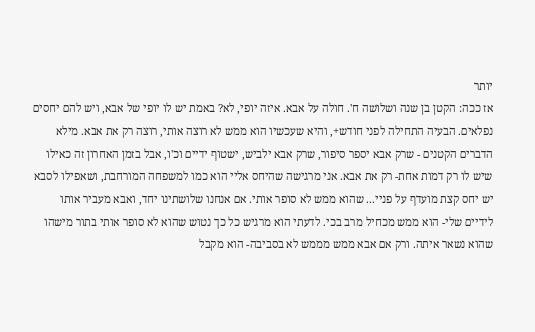יותר
אז ככה: הקטן בן שנה ושלושה ח'. חולה על אבא. איזה יופי, לא? באמת יש לו יופי של אבא, ויש להם יחסים נפלאים. הבעיה התחילה לפני חודש+, והיא שעכשיו הוא ממש לא רוצה אותי, רוצה רק את אבא. מילא הדברים הקטנים - שרק אבא יספר סיפור, שרק אבא ילביש, ישטוף ידיים וכ'ו, אבל בזמן האחרון זה כאילו שיש לו רק דמות אחת- רק את אבא. אני מרגישה שהיחס אליי הוא כמו למשפחה המורחבת, ושאפילו לסבא יש יחס קצת מועדף על פניי... שהוא ממש לא סופר אותי. אם אנחנו שלושתינו יחד, ואבא מעביר אותו לידיים שלי- הוא ממש מכחיל מרב בכי. לדעתי הוא מרגיש כל כך נטוש שהוא לא סופר אותי בתור מישהו שהוא נשאר איתה. ורק אם אבא ממש מממש לא בסביבה- הוא מקבל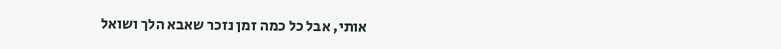אותי, אבל כל כמה זמן נזכר שאבא הלך ושואל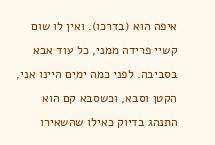איפה הוא (בדרכו). ואין לו שום קשיי פרידה ממני, כל עוד אבא בסביבה. לפני כמה ימים היינו אני, הקטן וסבא, וכשסבא קם הוא התנהג בדיוק כאילו שהשאירו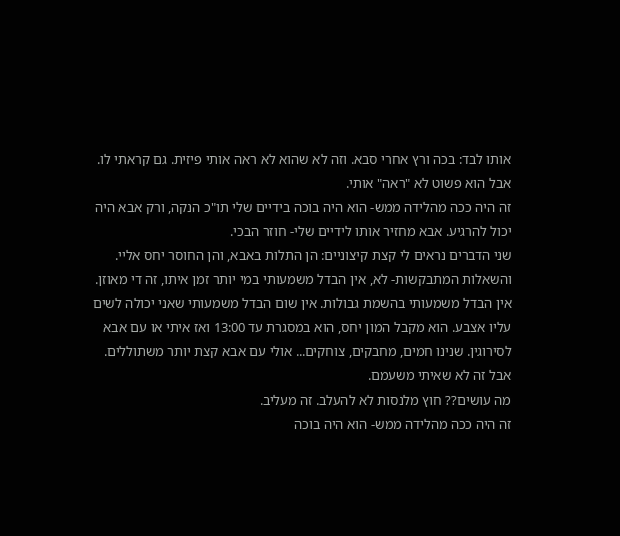אותו לבד: בכה ורץ אחרי סבא. וזה לא שהוא לא ראה אותי פיזית. גם קראתי לו. אבל הוא פשוט לא "ראה" אותי.
זה היה ככה מהלידה ממש- הוא היה בוכה בידיים שלי תו"כ הנקה, ורק אבא היה יכול להרגיע. אבא מחזיר אותו לידיים שלי- חוזר הבכי.
שני הדברים נראים לי קצת קיצוניים: הן התלות באבא, והן החוסר יחס אליי.
והשאלות המתבקשות- לא, אין הבדל משמעותי במי יותר זמן איתו, זה די מאוזן. אין הבדל משמעותי בהשמת גבולות. אין שום הבדל משמעותי שאני יכולה לשים עליו אצבע. הוא מקבל המון יחס, הוא במסגרת עד 13:00 ואז איתי או עם אבא לסירוגין. שנינו חמים, מחבקים, צוחקים... אולי עם אבא קצת יותר משתוללים. אבל זה לא שאיתי משעמם.
מה עושים?? חוץ מלנסות לא להעלב. זה מעליב.
זה היה ככה מהלידה ממש- הוא היה בוכה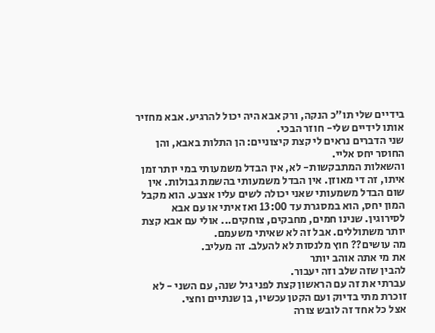בידיים שלי תו"כ הנקה, ורק אבא היה יכול להרגיע. אבא מחזיר אותו לידיים שלי- חוזר הבכי.
שני הדברים נראים לי קצת קיצוניים: הן התלות באבא, והן החוסר יחס אליי.
והשאלות המתבקשות- לא, אין הבדל משמעותי במי יותר זמן איתו, זה די מאוזן. אין הבדל משמעותי בהשמת גבולות. אין שום הבדל משמעותי שאני יכולה לשים עליו אצבע. הוא מקבל המון יחס, הוא במסגרת עד 13:00 ואז איתי או עם אבא לסירוגין. שנינו חמים, מחבקים, צוחקים... אולי עם אבא קצת יותר משתוללים. אבל זה לא שאיתי משעמם.
מה עושים?? חוץ מלנסות לא להעלב. זה מעליב.
את מי אתה אוהב יותר
להבין שזה שלב וזה יעבור.
עברתי את זה עם הראשון קצת לפני גיל שנה, עם השני - לא זוכרת מתי בדיוק ועם הקטן עכשיו, בן שנתיים וחצי.
אצל כל אחד זה לובש צורה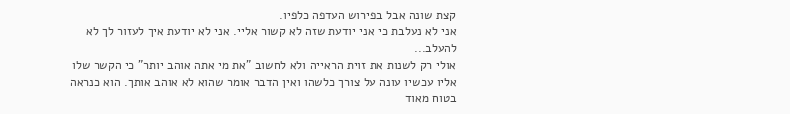קצת שונה אבל בפירוש העדפה כלפיו.
אני לא נעלבת כי אני יודעת שזה לא קשור אליי. אני לא יודעת איך לעזור לך לא להעלב...
אולי רק לשנות את זוית הראייה ולא לחשוב "את מי אתה אוהב יותר" כי הקשר שלו אליו עכשיו עונה על צורך כלשהו ואין הדבר אומר שהוא לא אוהב אותך. הוא כנראה בטוח מאוד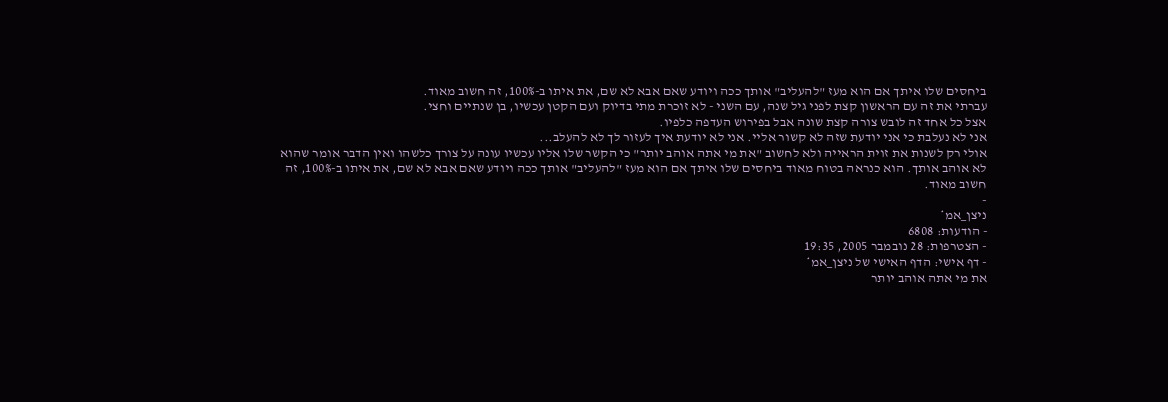ביחסים שלו איתך אם הוא מעז "להעליב" אותך ככה ויודע שאם אבא לא שם, את איתו ב-100%, זה חשוב מאוד.
עברתי את זה עם הראשון קצת לפני גיל שנה, עם השני - לא זוכרת מתי בדיוק ועם הקטן עכשיו, בן שנתיים וחצי.
אצל כל אחד זה לובש צורה קצת שונה אבל בפירוש העדפה כלפיו.
אני לא נעלבת כי אני יודעת שזה לא קשור אליי. אני לא יודעת איך לעזור לך לא להעלב...
אולי רק לשנות את זוית הראייה ולא לחשוב "את מי אתה אוהב יותר" כי הקשר שלו אליו עכשיו עונה על צורך כלשהו ואין הדבר אומר שהוא לא אוהב אותך. הוא כנראה בטוח מאוד ביחסים שלו איתך אם הוא מעז "להעליב" אותך ככה ויודע שאם אבא לא שם, את איתו ב-100%, זה חשוב מאוד.
-
ניצן_אמ*
- הודעות: 6808
- הצטרפות: 28 נובמבר 2005, 19:35
- דף אישי: הדף האישי של ניצן_אמ*
את מי אתה אוהב יותר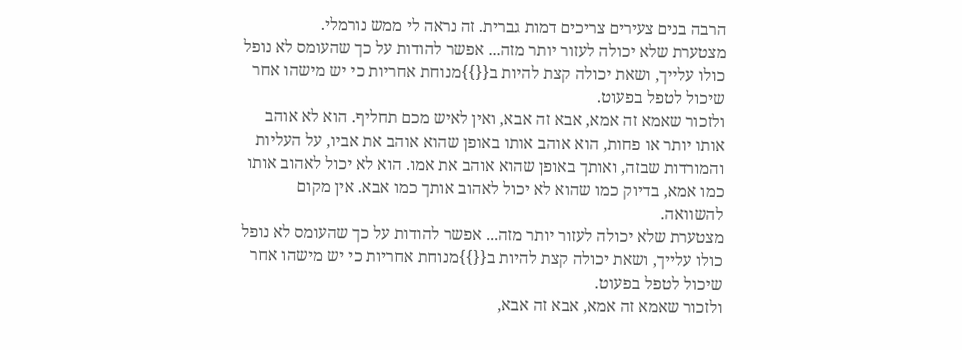הרבה בנים צעירים צריכים דמות גברית. זה נראה לי ממש נורמלי.
מצטערת שלא יכולה לעזור יותר מזה... אפשר להודות על כך שהעומס לא נופל כולו עלייך, ושאת יכולה קצת להיות ב{{}}מנוחת אחריות כי יש מישהו אחר שיכול לטפל בפעוט.
ולזכור שאמא זה אמא, אבא זה אבא, ואין לאיש מכם תחליף. הוא לא אוהב אותו יותר או פחות, הוא אוהב אותו באופן שהוא אוהב את אביו, על העליות והמורדות שבזה, ואותך באופן שהוא אוהב את אמו. הוא לא יכול לאהוב אותו כמו אמא, בדיוק כמו שהוא לא יכול לאהוב אותך כמו אבא. אין מקום להשוואה.
מצטערת שלא יכולה לעזור יותר מזה... אפשר להודות על כך שהעומס לא נופל כולו עלייך, ושאת יכולה קצת להיות ב{{}}מנוחת אחריות כי יש מישהו אחר שיכול לטפל בפעוט.
ולזכור שאמא זה אמא, אבא זה אבא,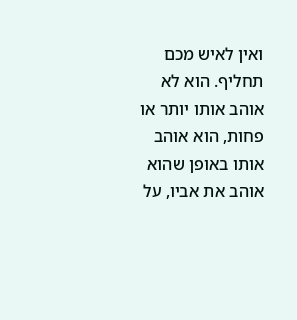ואין לאיש מכם תחליף. הוא לא אוהב אותו יותר או פחות, הוא אוהב אותו באופן שהוא אוהב את אביו, על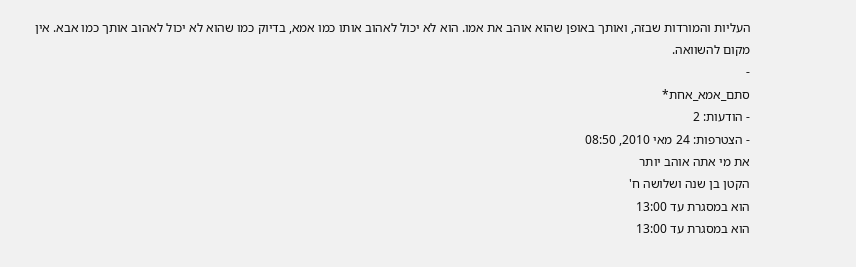העליות והמורדות שבזה, ואותך באופן שהוא אוהב את אמו. הוא לא יכול לאהוב אותו כמו אמא, בדיוק כמו שהוא לא יכול לאהוב אותך כמו אבא. אין מקום להשוואה.
-
סתם_אמא_אחת*
- הודעות: 2
- הצטרפות: 24 מאי 2010, 08:50
את מי אתה אוהב יותר
הקטן בן שנה ושלושה ח'
הוא במסגרת עד 13:00
הוא במסגרת עד 13:00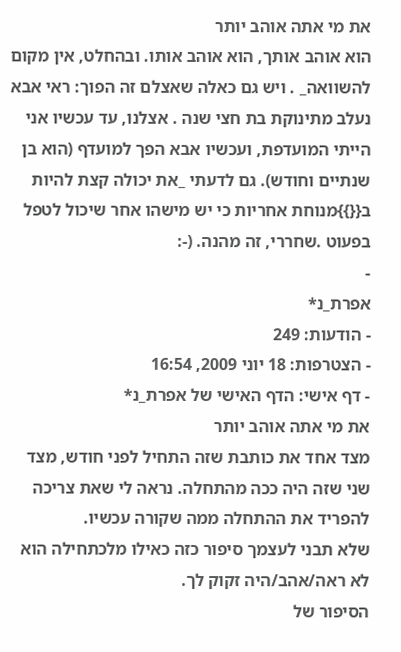את מי אתה אוהב יותר
הוא אוהב אותך, הוא אוהב אותו. ובהחלט, אין מקום להשוואה_ . ויש גם כאלה שאצלם זה הפוך: ראי אבא נעלב מתינוקת בת חצי שנה . אצלנו, עד עכשיו אני הייתי המועדפת, ועכשיו אבא הפך למועדף (הוא בן שנתיים וחודש). גם לדעתי _את יכולה קצת להיות ב{{}}מנוחת אחריות כי יש מישהו אחר שיכול לטפל בפעוט .שחררי, זה מהנה. (-:
-
אפרת_נ*
- הודעות: 249
- הצטרפות: 18 יוני 2009, 16:54
- דף אישי: הדף האישי של אפרת_נ*
את מי אתה אוהב יותר
מצד אחד את כותבת שזה התחיל לפני חודש, מצד שני שזה היה ככה מהתחלה. נראה לי שאת צריכה להפריד את ההתחלה ממה שקורה עכשיו.
שלא תבני לעצמך סיפור כזה כאילו מלכתחילה הוא לא ראה/אהב/היה זקוק לך.
הסיפור של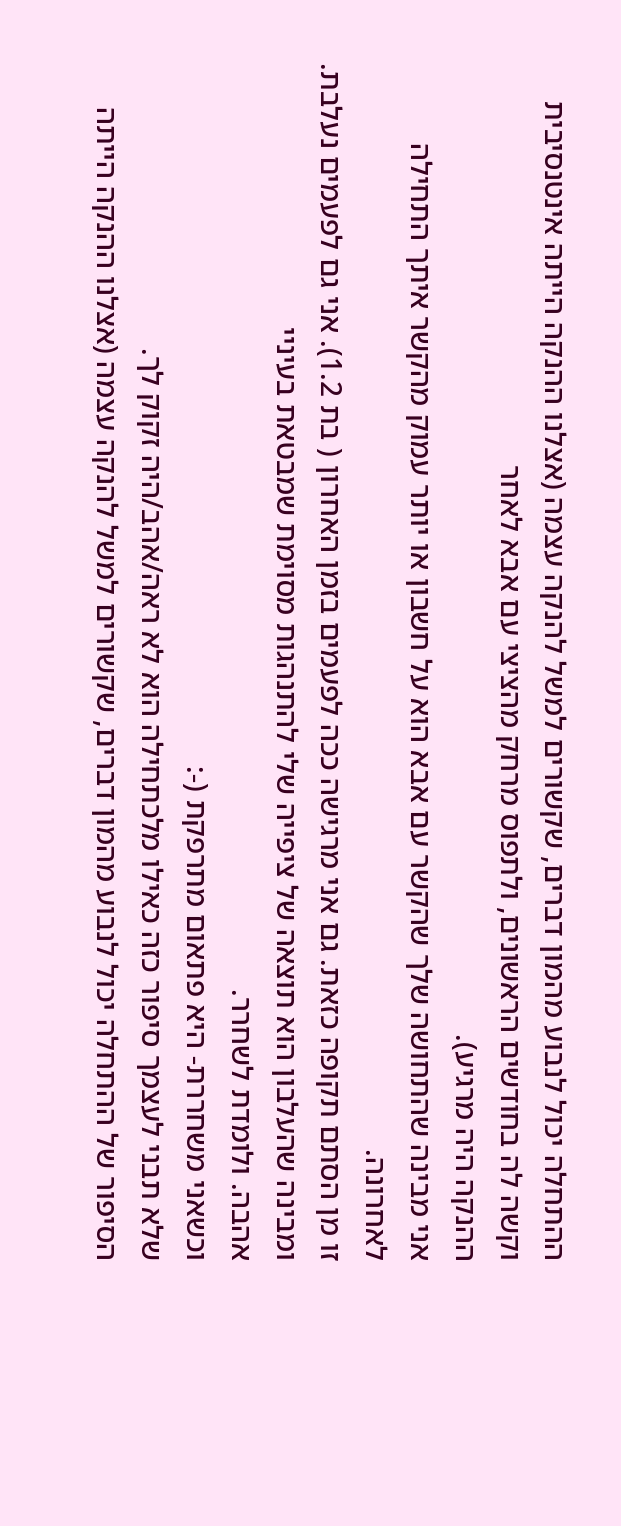ההתחלה יכול לנבוע מהמון דברים, שקשורים למשל להנקה עצמה (אצלנו ההנקה הייתה אינטנסיבית וקשה לה בחודשים הראשונים, ולתפוס מרחק מהציצי עם אבא לאחר
ההנקה היה מרגיע).
אני מבינה שהתחושה שלך שהקשר עם אבא הוא על חשבון או יותר עמוק מהקשר איתך התחילה לאחרונה.
זו מן הסתם תקופה כזאת. גם אני מרגישה ככה לפעמים בזמן האחרון ( בת 1.2). אני גם לפעמים נעלבת. ומבינה שהעלבון הוא תוצאה של ציפייה שלי להתנהגות מסוימת שמבטאת בעיניי
אהבה. ולומדת לשחרר.
וכשאני משחררת- היא פתאום מתרפקת (-:
שלא תבני לעצמך סיפור כזה כאילו מלכתחילה הוא לא ראה/אהב/היה זקוק לך.
הסיפור של ההתחלה יכול לנבוע מהמון דברים, שקשורים למשל להנקה עצמה (אצלנו ההנקה הייתה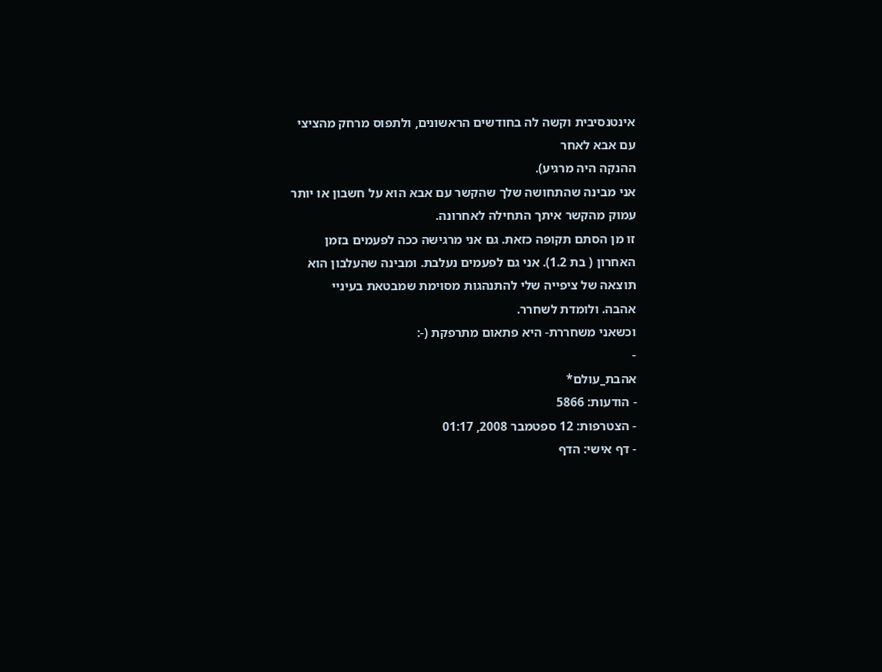אינטנסיבית וקשה לה בחודשים הראשונים, ולתפוס מרחק מהציצי עם אבא לאחר
ההנקה היה מרגיע).
אני מבינה שהתחושה שלך שהקשר עם אבא הוא על חשבון או יותר עמוק מהקשר איתך התחילה לאחרונה.
זו מן הסתם תקופה כזאת. גם אני מרגישה ככה לפעמים בזמן האחרון ( בת 1.2). אני גם לפעמים נעלבת. ומבינה שהעלבון הוא תוצאה של ציפייה שלי להתנהגות מסוימת שמבטאת בעיניי
אהבה. ולומדת לשחרר.
וכשאני משחררת- היא פתאום מתרפקת (-:
-
אהבת_עולם*
- הודעות: 5866
- הצטרפות: 12 ספטמבר 2008, 01:17
- דף אישי: הדף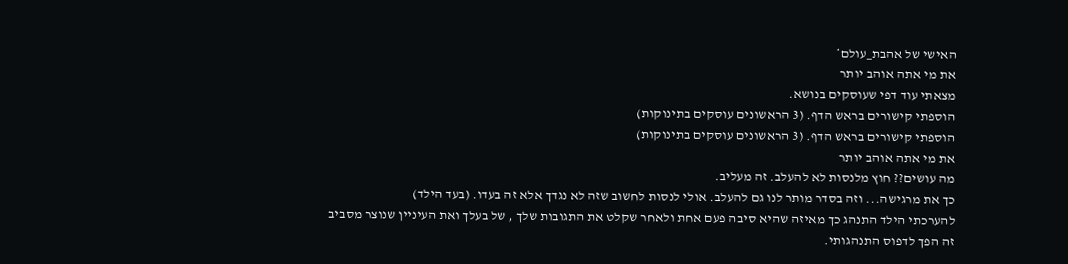האישי של אהבת_עולם*
את מי אתה אוהב יותר
מצאתי עוד דפי שעוסקים בנושא.
הוספתי קישורים בראש הדף. (3 הראשונים עוסקים בתינוקות)
הוספתי קישורים בראש הדף. (3 הראשונים עוסקים בתינוקות)
את מי אתה אוהב יותר
מה עושים?? חוץ מלנסות לא להעלב. זה מעליב.
כך את מרגישה... וזה בסדר מותר לנו גם להעלב. אולי לנסות לחשוב שזה לא נגדך אלא זה בעדו. (בעד הילד)
להערכתי הילד התנהג כך מאיזה שהיא סיבה פעם אחת ולאחר שקלט את התגובות שלך , של בעלך ואת העיניין שנוצר מסביב זה הפך לדפוס התנהגותי.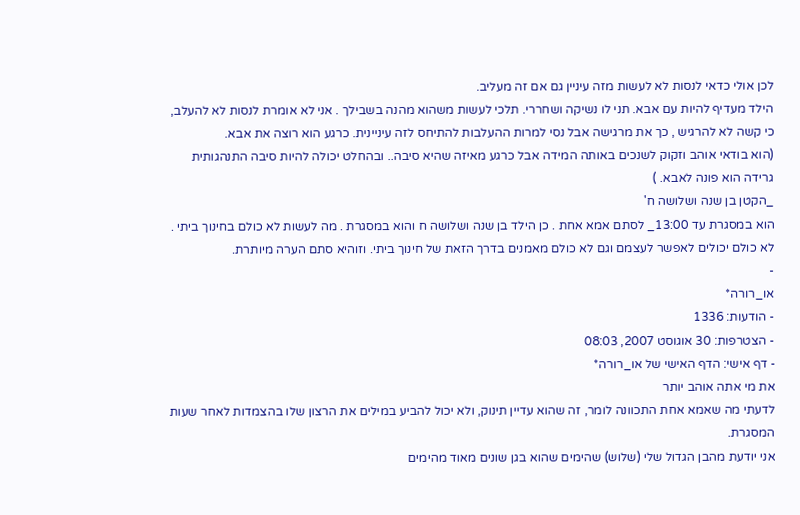לכן אולי כדאי לנסות לא לעשות מזה עיניין גם אם זה מעליב.
הילד מעדיף להיות עם אבא. תני לו נשיקה ושחררי. תלכי לעשות משהוא מהנה בשבילך . אני לא אומרת לנסות לא להעלב, כי קשה לא להרגיש , כך את מרגישה אבל נסי למרות ההעלבות להתיחס לזה עיניינית. כרגע הוא רוצה את אבא.
(הוא בודאי אוהב וזקוק לשנכים באותה המידה אבל כרגע מאיזה שהיא סיבה.. ובהחלט יכולה להיות סיבה התנהגותית גרידה הוא פונה לאבא. )
_הקטן בן שנה ושלושה ח'
הוא במסגרת עד 13:00_ לסתם אמא אחת . כן הילד בן שנה ושלושה ח והוא במסגרת . מה לעשות לא כולם בחינוך ביתי . לא כולם יכולים לאפשר לעצמם וגם לא כולם מאמנים בדרך הזאת של חינוך ביתי. וזוהיא סתם הערה מיותרת.
-
או_רורה*
- הודעות: 1336
- הצטרפות: 30 אוגוסט 2007, 08:03
- דף אישי: הדף האישי של או_רורה*
את מי אתה אוהב יותר
לדעתי מה שאמא אחת התכוונה לומר, זה שהוא עדיין תינוק, ולא יכול להביע במילים את הרצון שלו בהצמדות לאחר שעות המסגרת.
אני יודעת מהבן הגדול שלי (שלוש) שהימים שהוא בגן שונים מאוד מהימים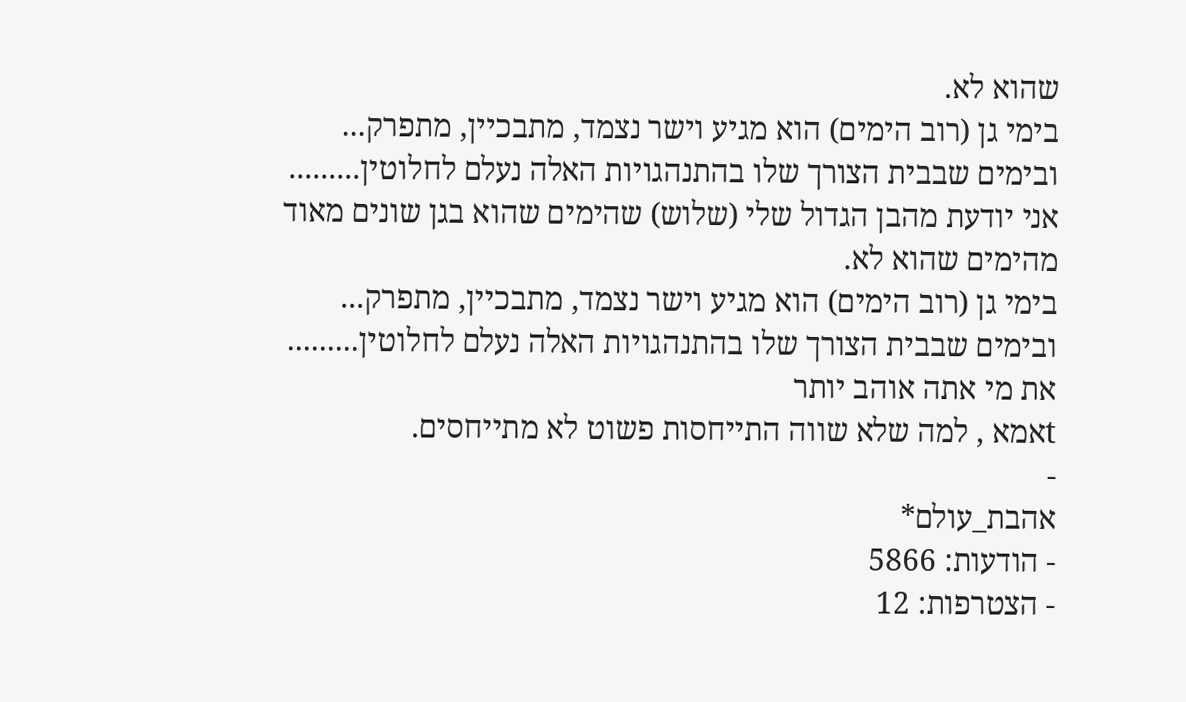שהוא לא.
בימי גן (רוב הימים) הוא מגיע וישר נצמד, מתבכיין, מתפרק...
ובימים שבבית הצורך שלו בהתנהגויות האלה נעלם לחלוטין.........
אני יודעת מהבן הגדול שלי (שלוש) שהימים שהוא בגן שונים מאוד מהימים שהוא לא.
בימי גן (רוב הימים) הוא מגיע וישר נצמד, מתבכיין, מתפרק...
ובימים שבבית הצורך שלו בהתנהגויות האלה נעלם לחלוטין.........
את מי אתה אוהב יותר
tאמא , למה שלא שווה התייחסות פשוט לא מתייחסים.
-
אהבת_עולם*
- הודעות: 5866
- הצטרפות: 12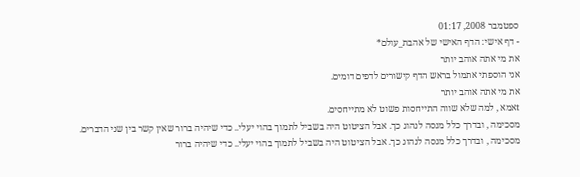ספטמבר 2008, 01:17
- דף אישי: הדף האישי של אהבת_עולם*
את מי אתה אוהב יותר
אני הוספתי אתמול בראש הדף קישורים לדפים דומים.
את מי אתה אוהב יותר
tאמא , למה שלא שווה התייחסות פשוט לא מתייחסים.
מסכימה , ובדרך כלל מנסה לנהוג כך. אבל הציטוט היה בשביל לתמוך בהוי יעלי.. כדי שיהיה ברור שאין קשר בין שני הדברים.
מסכימה , ובדרך כלל מנסה לנהוג כך. אבל הציטוט היה בשביל לתמוך בהוי יעלי.. כדי שיהיה ברור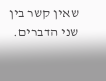שאין קשר בין שני הדברים.